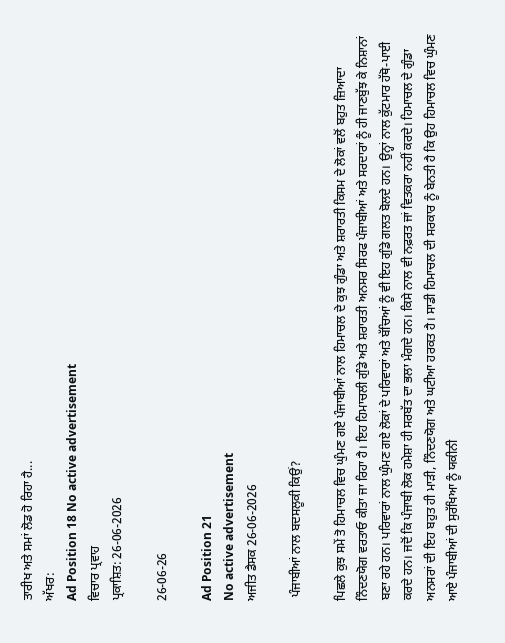ਤਾਰੀਖ ਅਤੇ ਸਮਾਂ ਲੋਡ ਹੋ ਰਿਹਾ ਹੈ...
ਅੱਖਰ:
Ad Position 18 No active advertisement
ਵਿਚਾਰ ਪ੍ਰਵਾਹ
ਪ੍ਰਕਾਸ਼ਿਤ: 26-06-2026

26-06-26

Ad Position 21
No active advertisement
ਅਜੀਤ ਡੈਸਕ 26-06-2026

 ਪੰਜਾਬੀਆਂ ਨਾਲ ਬਦਸਲੂਕੀ ਕਿਉਂ?

ਪਿਛਲੇ ਕੁਝ ਸਮੇਂ ਤੋ ਹਿਮਾਚਲ ਵਿਚ ਘੁੰਮਣ ਗਏ ਪੰਜਾਬੀਆਂ ਨਾਲ ਹਿਮਾਚਲ ਦੇ ਕੁਝ ਗੁੰਡਾ ਅਤੇ ਸ਼ਰਾਰਤੀ ਕਿਸਮ ਦੇ ਲੋਕਾਂ ਵਲੋਂ ਬਹੁਤ ਜ਼ਿਆਦਾ ਨਿੰਦਣਯੋਗ ਵਰਤਾਓ ਕੀਤਾ ਜਾ ਰਿਹਾ ਹੈ। ਇਹ ਹਿਮਾਚਲੀ ਗੁੰਡੇ ਅਤੇ ਸ਼ਰਾਰਤੀ ਅਨਸਰ ਸਿਰਫ ਪੰਜਾਬੀਆਂ ਅਤੇ ਸਰਦਾਰਾਂ ਨੂੰ ਹੀ ਜਾਣਬੁੱਝ ਕੇ ਨਿਸ਼ਾਨਾਂ ਬਣਾ ਰਹੇ ਹਨ। ਪਰਿਵਾਰਾਂ ਨਾਲ ਘੁੰਮਣ ਗਏ ਲੋਕਾਂ ਦੇ ਪਰਿਵਾਰਾਂ ਅਤੇ ਬੱਚਿਆਂ ਨੂੰ ਵੀ ਇਹ ਗੁੰਡੇ ਗਲਤ ਬੋਲਦੇ ਹਨ। ਉਨ੍ਹਾਂ ਨਾਲ ਕੁੱਟਮਾਰ ਹੱਥੋ-ਪਾਈ ਕਰਦੇ ਹਨ। ਜਦੋਂ ਕਿ ਪੰਜਾਬੀ ਲੋਕ ਹਮੇਸ਼ਾ ਹੀ ਸਰਬੱਤ ਦਾ ਭਲਾ ਮੰਗਦੇ ਹਨ। ਕਿਸੇ ਨਾਲ ਵੀ ਨਫ਼ਰਤ ਜਾਂ ਵਿਤਕਰਾ ਨਹੀਂ ਕਰਦੇ। ਹਿਮਾਚਲ ਦੇ ਗੁੰਡਾ ਅਨਸਰਾਂ ਦੀ ਇਹ ਬਹੁਤ ਹੀ ਮਾੜੀ, ਨਿੰਦਣਯੋਗ ਅਤੇ ਘਟੀਆ ਹਰਕਤ ਹੈ। ਸਾਡੀ ਹਿਮਾਚਲ ਦੀ ਸਰਕਾਰ ਨੂੰ ਬੇਨਤੀ ਹੈ ਕਿ ਉਹ ਹਿਮਾਚਲ ਵਿਚ ਘੁੰਮਣ ਆਏ ਪੰਜਾਬੀਆਂ ਦੀ ਸੁਰੱਖਿਆ ਨੂੰ ਯਕੀਨੀ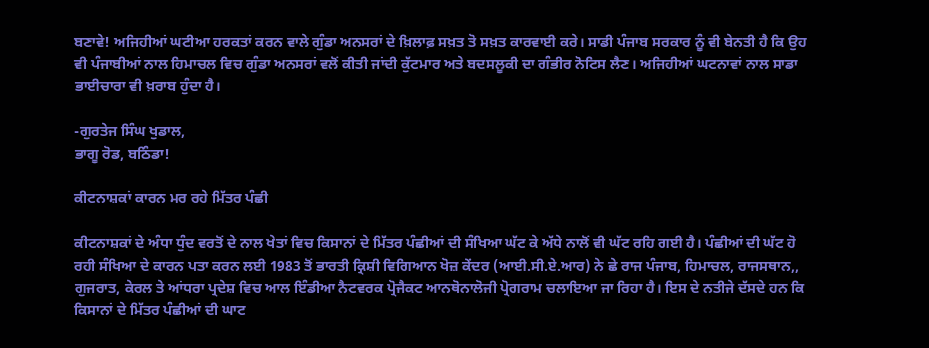ਬਣਾਵੇ! ਅਜਿਹੀਆਂ ਘਟੀਆ ਹਰਕਤਾਂ ਕਰਨ ਵਾਲੇ ਗੁੰਡਾ ਅਨਸਰਾਂ ਦੇ ਖ਼ਿਲਾਫ਼ ਸਖ਼ਤ ਤੋ ਸਖ਼ਤ ਕਾਰਵਾਈ ਕਰੇ। ਸਾਡੀ ਪੰਜਾਬ ਸਰਕਾਰ ਨੂੰ ਵੀ ਬੇਨਤੀ ਹੈ ਕਿ ਉਹ ਵੀ ਪੰਜਾਬੀਆਂ ਨਾਲ ਹਿਮਾਚਲ ਵਿਚ ਗੁੰਡਾ ਅਨਸਰਾਂ ਵਲੋਂ ਕੀਤੀ ਜਾਂਦੀ ਕੁੱਟਮਾਰ ਅਤੇ ਬਦਸਲੂਕੀ ਦਾ ਗੰਭੀਰ ਨੋਟਿਸ ਲੈਣ। ਅਜਿਹੀਆਂ ਘਟਨਾਵਾਂ ਨਾਲ ਸਾਡਾ ਭਾਈਚਾਰਾ ਵੀ ਖ਼ਰਾਬ ਹੁੰਦਾ ਹੈ।

-ਗੁਰਤੇਜ ਸਿੰਘ ਖੁਡਾਲ,
ਭਾਗੂ ਰੋਡ, ਬਠਿੰਡਾ!

ਕੀਟਨਾਸ਼ਕਾਂ ਕਾਰਨ ਮਰ ਰਹੇ ਮਿੱਤਰ ਪੰਛੀ

ਕੀਟਨਾਸ਼ਕਾਂ ਦੇ ਅੰਧਾ ਧੁੰਦ ਵਰਤੋਂ ਦੇ ਨਾਲ ਖੇਤਾਂ ਵਿਚ ਕਿਸਾਨਾਂ ਦੇ ਮਿੱਤਰ ਪੰਛੀਆਂ ਦੀ ਸੰਖਿਆ ਘੱਟ ਕੇ ਅੱਧੇ ਨਾਲੋਂ ਵੀ ਘੱਟ ਰਹਿ ਗਈ ਹੈ। ਪੰਛੀਆਂ ਦੀ ਘੱਟ ਹੋ ਰਹੀ ਸੰਖਿਆ ਦੇ ਕਾਰਨ ਪਤਾ ਕਰਨ ਲਈ 1983 ਤੋਂ ਭਾਰਤੀ ਕ੍ਰਿਸ਼ੀ ਵਿਗਿਆਨ ਖੋਜ਼ ਕੇਂਦਰ (ਆਈ.ਸੀ.ਏ.ਆਰ) ਨੇ ਛੇ ਰਾਜ ਪੰਜਾਬ, ਹਿਮਾਚਲ, ਰਾਜਸਥਾਨ,, ਗੁਜਰਾਤ, ਕੇਰਲ ਤੇ ਆਂਧਰਾ ਪ੍ਰਦੇਸ਼ ਵਿਚ ਆਲ ਇੰਡੀਆ ਨੈਟਵਰਕ ਪ੍ਰੋਜੈਕਟ ਆਨਥੋਨਾਲੋਜੀ ਪ੍ਰੋਗਰਾਮ ਚਲਾਇਆ ਜਾ ਰਿਹਾ ਹੈ। ਇਸ ਦੇ ਨਤੀਜੇ ਦੱਸਦੇ ਹਨ ਕਿ ਕਿਸਾਨਾਂ ਦੇ ਮਿੱਤਰ ਪੰਛੀਆਂ ਦੀ ਘਾਟ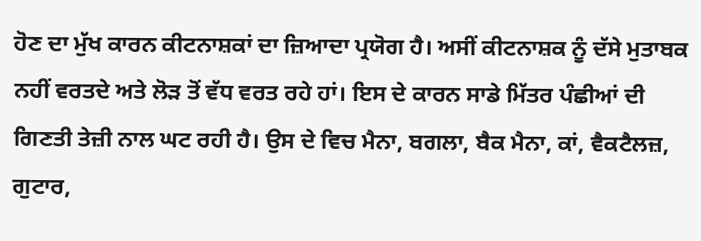ਹੋਣ ਦਾ ਮੁੱਖ ਕਾਰਨ ਕੀਟਨਾਸ਼ਕਾਂ ਦਾ ਜ਼ਿਆਦਾ ਪ੍ਰਯੋਗ ਹੈ। ਅਸੀਂ ਕੀਟਨਾਸ਼ਕ ਨੂੰ ਦੱਸੇ ਮੁਤਾਬਕ ਨਹੀਂ ਵਰਤਦੇ ਅਤੇ ਲੋੜ ਤੋਂ ਵੱਧ ਵਰਤ ਰਹੇ ਹਾਂ। ਇਸ ਦੇ ਕਾਰਨ ਸਾਡੇ ਮਿੱਤਰ ਪੰਛੀਆਂ ਦੀ ਗਿਣਤੀ ਤੇਜ਼ੀ ਨਾਲ ਘਟ ਰਹੀ ਹੈ। ਉਸ ਦੇ ਵਿਚ ਮੈਨਾ, ਬਗਲਾ, ਬੈਕ ਮੈਨਾ, ਕਾਂ, ਵੈਕਟੈਲਜ਼, ਗੁਟਾਰ,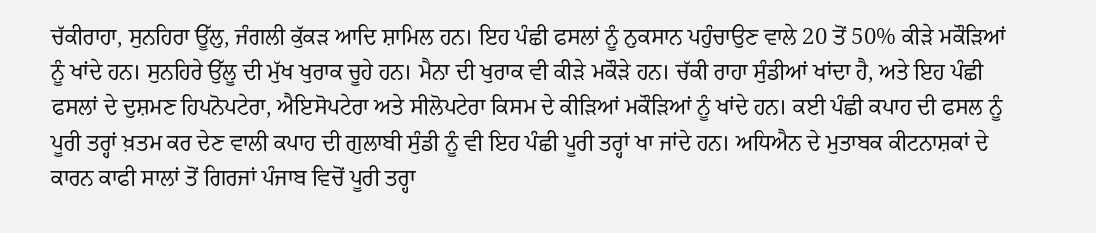ਚੱਕੀਰਾਹਾ, ਸੁਨਹਿਰਾ ਊੱਲੁ, ਜੰਗਲੀ ਕੁੱਕੜ ਆਦਿ ਸ਼ਾਮਿਲ ਹਨ। ਇਹ ਪੰਛੀ ਫਸਲਾਂ ਨੂੰ ਨੁਕਸਾਨ ਪਹੁੰਚਾਉਣ ਵਾਲੇ 20 ਤੋਂ 50% ਕੀੜੇ ਮਕੌੜਿਆਂ ਨੂੰ ਖਾਂਦੇ ਹਨ। ਸੁਨਹਿਰੇ ਉੱਲੂ ਦੀ ਮੁੱਖ ਖੁਰਾਕ ਚੂਹੇ ਹਨ। ਮੈਨਾ ਦੀ ਖੁਰਾਕ ਵੀ ਕੀੜੇ ਮਕੌੜੇ ਹਨ। ਚੱਕੀ ਰਾਹਾ ਸੁੰਡੀਆਂ ਖਾਂਦਾ ਹੈ, ਅਤੇ ਇਹ ਪੰਛੀ ਫਸਲਾਂ ਦੇ ਦੁਸ਼ਮਣ ਹਿਪਨੋਪਟੇਰਾ, ਐਇਸੋਪਟੇਰਾ ਅਤੇ ਸੀਲੋਪਟੇਰਾ ਕਿਸਮ ਦੇ ਕੀੜਿਆਂ ਮਕੌੜਿਆਂ ਨੂੰ ਖਾਂਦੇ ਹਨ। ਕਈ ਪੰਛੀ ਕਪਾਹ ਦੀ ਫਸਲ ਨੂੰ ਪੂਰੀ ਤਰ੍ਹਾਂ ਖ਼ਤਮ ਕਰ ਦੇਣ ਵਾਲੀ ਕਪਾਹ ਦੀ ਗੁਲਾਬੀ ਸੁੰਡੀ ਨੂੰ ਵੀ ਇਹ ਪੰਛੀ ਪੂਰੀ ਤਰ੍ਹਾਂ ਖਾ ਜਾਂਦੇ ਹਨ। ਅਧਿਐਨ ਦੇ ਮੁਤਾਬਕ ਕੀਟਨਾਸ਼ਕਾਂ ਦੇ ਕਾਰਨ ਕਾਫੀ ਸਾਲਾਂ ਤੋਂ ਗਿਰਜਾਂ ਪੰਜਾਬ ਵਿਚੋਂ ਪੂਰੀ ਤਰ੍ਹਾ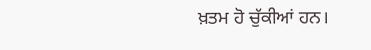ਖ਼ਤਮ ਹੋ ਚੁੱਕੀਆਂ ਹਨ।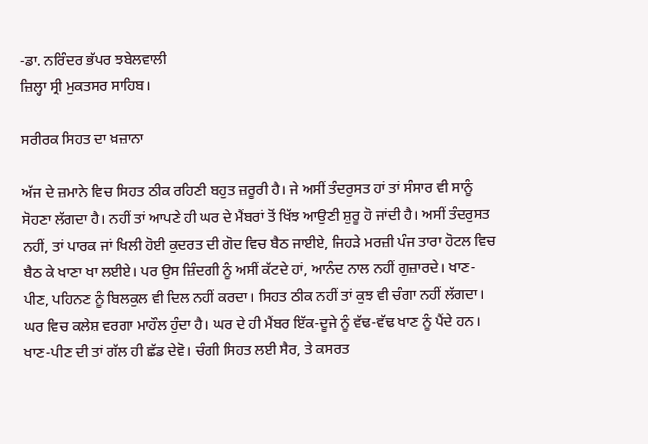-ਡਾ. ਨਰਿੰਦਰ ਭੱਪਰ ਝਬੇਲਵਾਲੀ
ਜ਼ਿਲ੍ਹਾ ਸ੍ਰੀ ਮੁਕਤਸਰ ਸਾਹਿਬ।

ਸਰੀਰਕ ਸਿਹਤ ਦਾ ਖ਼ਜ਼ਾਨਾ

ਅੱਜ ਦੇ ਜ਼ਮਾਨੇ ਵਿਚ ਸਿਹਤ ਠੀਕ ਰਹਿਣੀ ਬਹੁਤ ਜ਼ਰੂਰੀ ਹੈ। ਜੇ ਅਸੀਂ ਤੰਦਰੁਸਤ ਹਾਂ ਤਾਂ ਸੰਸਾਰ ਵੀ ਸਾਨੂੰ ਸੋਹਣਾ ਲੱਗਦਾ ਹੈ। ਨਹੀਂ ਤਾਂ ਆਪਣੇ ਹੀ ਘਰ ਦੇ ਮੈਂਬਰਾਂ ਤੋਂ ਖਿੱਝ ਆਉਣੀ ਸ਼ੁਰੂ ਹੋ ਜਾਂਦੀ ਹੈ। ਅਸੀਂ ਤੰਦਰੁਸਤ ਨਹੀਂ, ਤਾਂ ਪਾਰਕ ਜਾਂ ਖਿਲੀ ਹੋਈ ਕੁਦਰਤ ਦੀ ਗੋਦ ਵਿਚ ਬੈਠ ਜਾਈਏ, ਜਿਹੜੇ ਮਰਜ਼ੀ ਪੰਜ ਤਾਰਾ ਹੋਟਲ ਵਿਚ ਬੈਠ ਕੇ ਖਾਣਾ ਖਾ ਲਈਏ। ਪਰ ਉਸ ਜ਼ਿੰਦਗੀ ਨੂੰ ਅਸੀਂ ਕੱਟਦੇ ਹਾਂ, ਆਨੰਦ ਨਾਲ ਨਹੀਂ ਗੁਜ਼ਾਰਦੇ। ਖਾਣ-ਪੀਣ, ਪਹਿਨਣ ਨੂੰ ਬਿਲਕੁਲ ਵੀ ਦਿਲ ਨਹੀਂ ਕਰਦਾ। ਸਿਹਤ ਠੀਕ ਨਹੀਂ ਤਾਂ ਕੁਝ ਵੀ ਚੰਗਾ ਨਹੀਂ ਲੱਗਦਾ। ਘਰ ਵਿਚ ਕਲੇਸ਼ ਵਰਗਾ ਮਾਹੌਲ ਹੁੰਦਾ ਹੈ। ਘਰ ਦੇ ਹੀ ਮੈਂਬਰ ਇੱਕ-ਦੂਜੇ ਨੂੰ ਵੱਢ-ਵੱਢ ਖਾਣ ਨੂੰ ਪੈਂਦੇ ਹਨ। ਖਾਣ-ਪੀਣ ਦੀ ਤਾਂ ਗੱਲ ਹੀ ਛੱਡ ਦੇਵੋ। ਚੰਗੀ ਸਿਹਤ ਲਈ ਸੈਰ, ਤੇ ਕਸਰਤ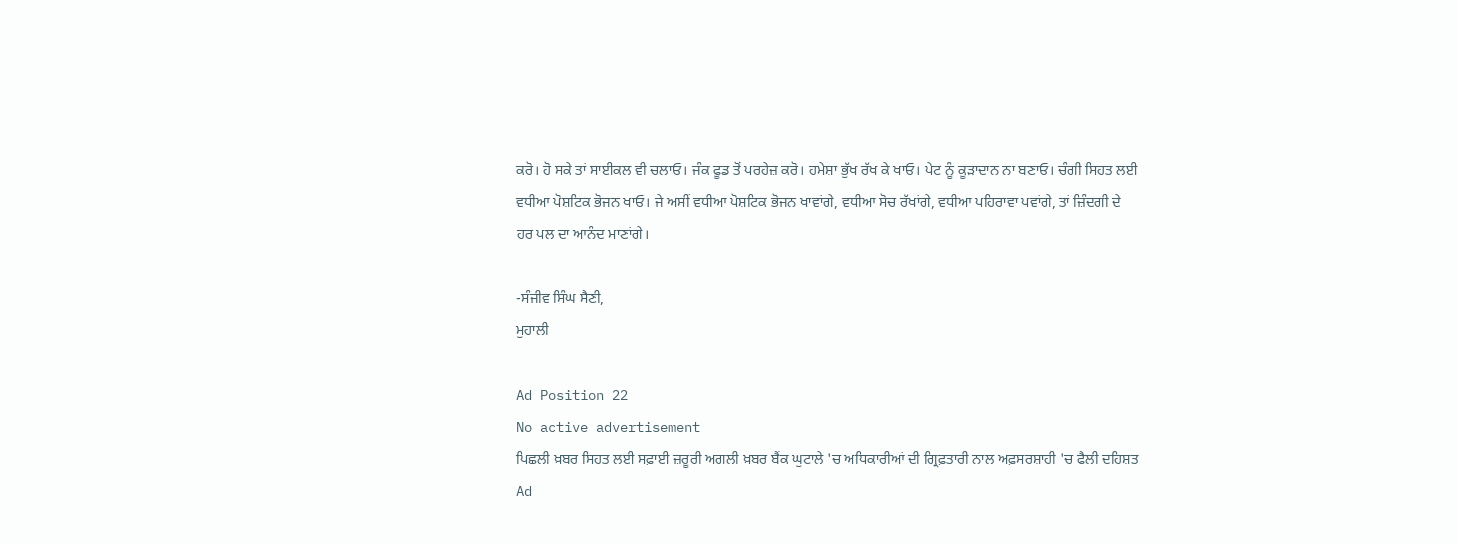ਕਰੋ। ਹੋ ਸਕੇ ਤਾਂ ਸਾਈਕਲ ਵੀ ਚਲਾਓ। ਜੰਕ ਫੂਡ ਤੋਂ ਪਰਹੇਜ਼ ਕਰੋ। ਹਮੇਸ਼ਾ ਭੁੱਖ ਰੱਖ ਕੇ ਖਾਓ। ਪੇਟ ਨੂੰ ਕੂੜਾਦਾਨ ਨਾ ਬਣਾਓ। ਚੰਗੀ ਸਿਹਤ ਲਈ ਵਧੀਆ ਪੋਸ਼ਟਿਕ ਭੋਜਨ ਖਾਓ। ਜੇ ਅਸੀਂ ਵਧੀਆ ਪੋਸ਼ਟਿਕ ਭੋਜਨ ਖਾਵਾਂਗੇ, ਵਧੀਆ ਸੋਚ ਰੱਖਾਂਗੇ, ਵਧੀਆ ਪਹਿਰਾਵਾ ਪਵਾਂਗੇ, ਤਾਂ ਜ਼ਿੰਦਗੀ ਦੇ ਹਰ ਪਲ ਦਾ ਆਨੰਦ ਮਾਣਾਂਗੇ।

-ਸੰਜੀਵ ਸਿੰਘ ਸੈਣੀ,
ਮੁਹਾਲੀ

Ad Position 22
No active advertisement
ਪਿਛਲੀ ਖ਼ਬਰ ਸਿਹਤ ਲਈ ਸਫ਼ਾਈ ਜ਼ਰੂਰੀ ਅਗਲੀ ਖ਼ਬਰ ਬੈਂਕ ਘੁਟਾਲੇ 'ਚ ਅਧਿਕਾਰੀਆਂ ਦੀ ਗ੍ਰਿਫ਼ਤਾਰੀ ਨਾਲ ਅਫ਼ਸਰਸ਼ਾਹੀ 'ਚ ਫੈਲੀ ਦਹਿਸ਼ਤ
Ad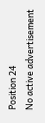Position 24
No active advertisement